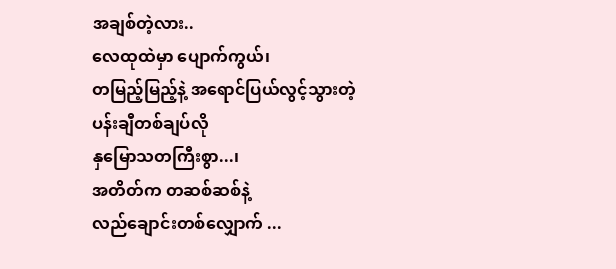အချစ်တဲ့လား..
လေထုထဲမှာ ပျောက်ကွယ်၊
တမြည့်မြည့်နဲ့ အရောင်ပြယ်လွင့်သွားတဲ့
ပန်းချီတစ်ချပ်လို
နှမြောသတကြီးစွာ...၊
အတိတ်က တဆစ်ဆစ်နဲ့
လည်ချောင်းတစ်လျှောက် ...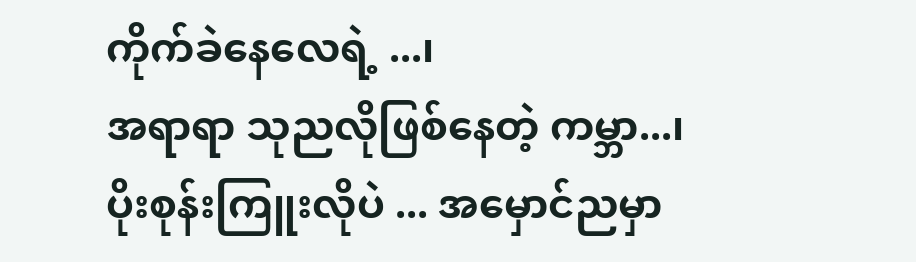ကိုက်ခဲနေလေရဲ့ ...၊
အရာရာ သုညလိုဖြစ်နေတဲ့ ကမ္ဘာ...၊
ပိုးစုန်းကြူးလိုပဲ ... အမှောင်ညမှာ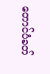တောင်ပံခတ်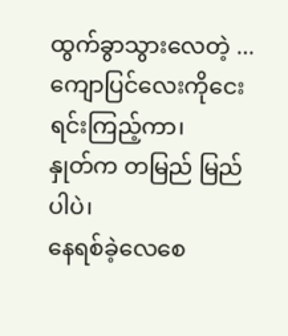ထွက်ခွာသွားလေတဲ့ ...
ကျောပြင်လေးကိုငေးရင်းကြည့်ကာ၊
နှုတ်က တမြည် မြည်ပါပဲ၊
နေရစ်ခဲ့လေစေ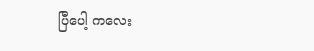ပြီပေါ့ ကလေး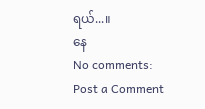ရယ်...။
နေ
No comments:
Post a Comment